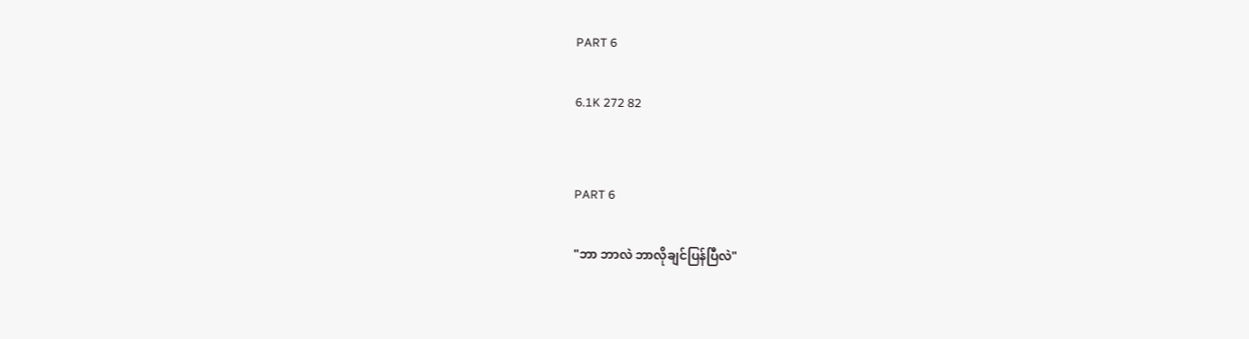PART 6

6.1K 272 82


PART 6

"ဘာ ဘာလဲ ဘာလိုချင်ပြန်ပြီလဲ"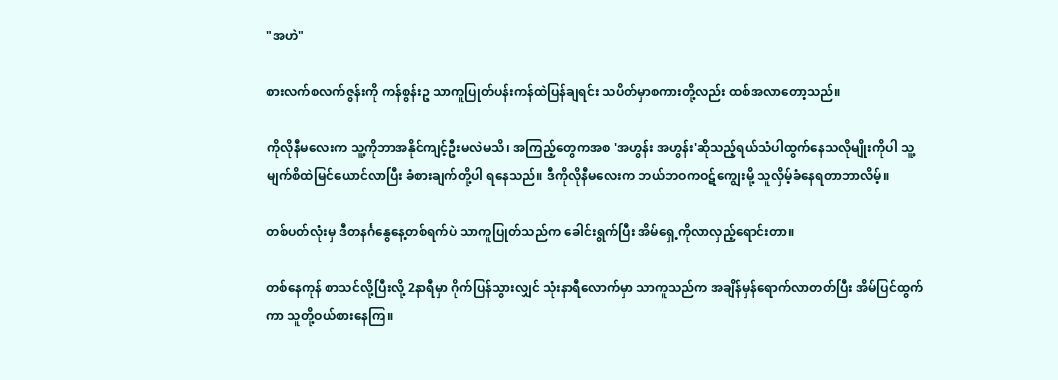"အဟဲ"

စားလက်စလက်ဇွန်းကို ကန်စွန်းဥ သာကူပြုတ်ပန်းကန်ထဲပြန်ချရင်း သပိတ်မှာစကားတို့လည်း ထစ်အလာတော့သည်။

ကိုလိုနီမလေးက သူ့ကိုဘာအနိုင်ကျင့်ဦးမလဲမသိ၊ အကြည့်တွေကအစ 'အဟွန်း အဟွန်း'ဆိုသည့်ရယ်သံပါထွက်နေသလိုမျိုးကိုပါ သူ့မျက်စိထဲမြင်ယောင်လာပြီး ခံစားချက်တို့ပါ ရနေသည်။ ဒီကိုလိုနီမလေးက ဘယ်ဘဝကဝဋ်ကျွေးမို့ သူလှိမ့်ခံနေရတာဘာလိမ့်။

တစ်ပတ်လုံးမှ ဒီတနင်္ဂနွေနေ့တစ်ရက်ပဲ သာကူပြုတ်သည်က ခေါင်းရွက်ပြီး အိမ်ရှေ့ကိုလာလှည့်ရောင်းတာ။

တစ်နေကုန် စာသင်လို့ပြီးလို့ 2နာရီမှာ ဂိုက်ပြန်သွားလျှင် သုံးနာရီလောက်မှာ သာကူသည်က အချိန်မှန်ရောက်လာတတ်ပြီး အိမ်ပြင်ထွက်ကာ သူတို့ဝယ်စားနေကြ။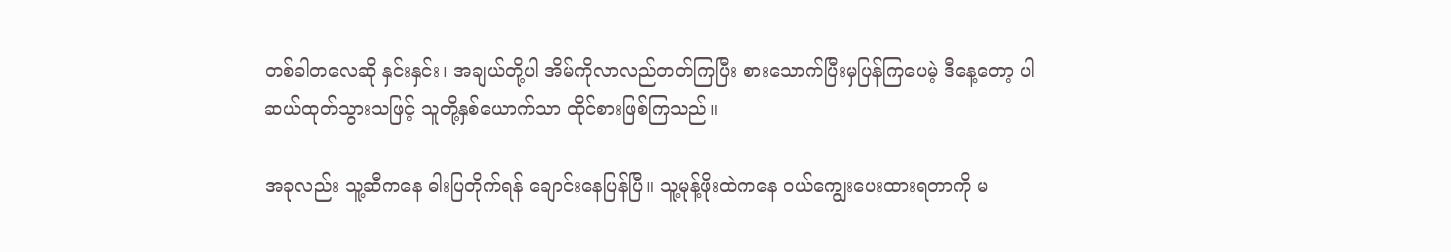တစ်ခါတလေဆို နှင်းနှင်း၊ အချယ်တို့ပါ အိမ်ကိုလာလည်တတ်ကြပြီး စား‌သောက်ပြီးမှပြန်ကြပေမဲ့ ဒီနေ့တော့ ပါဆယ်ထုတ်သွားသဖြင့် သူတို့နှစ်ယောက်သာ ထိုင်စားဖြစ်ကြသည်။

အခုလည်း သူ့ဆီကနေ ဓါးပြတိုက်ရန် ချောင်းနေပြန်ပြီ။ သူ့မုန့်ဖိုးထဲကနေ ဝယ်ကျွေးပေးထားရတာကို မ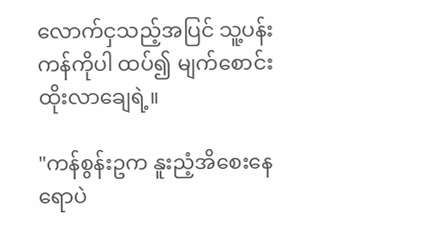လောက်ငှသည့်အပြင် သူ့ပန်းကန်ကိုပါ ထပ်၍ မျက်စောင်းထိုးလာချေရဲ့။

"ကန်စွန်းဥက နူးညံ့အိစေးနေရောပဲ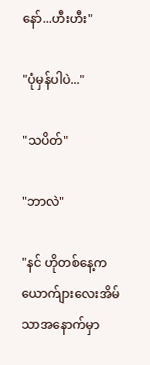နော်...ဟီးဟီး"

"ပုံမှန်ပါပဲ..."

"သပိတ်"

"ဘာလဲ"

"နင် ဟိုတစ်နေ့က ယောက်ျားလေးအိမ်သာအနောက်မှာ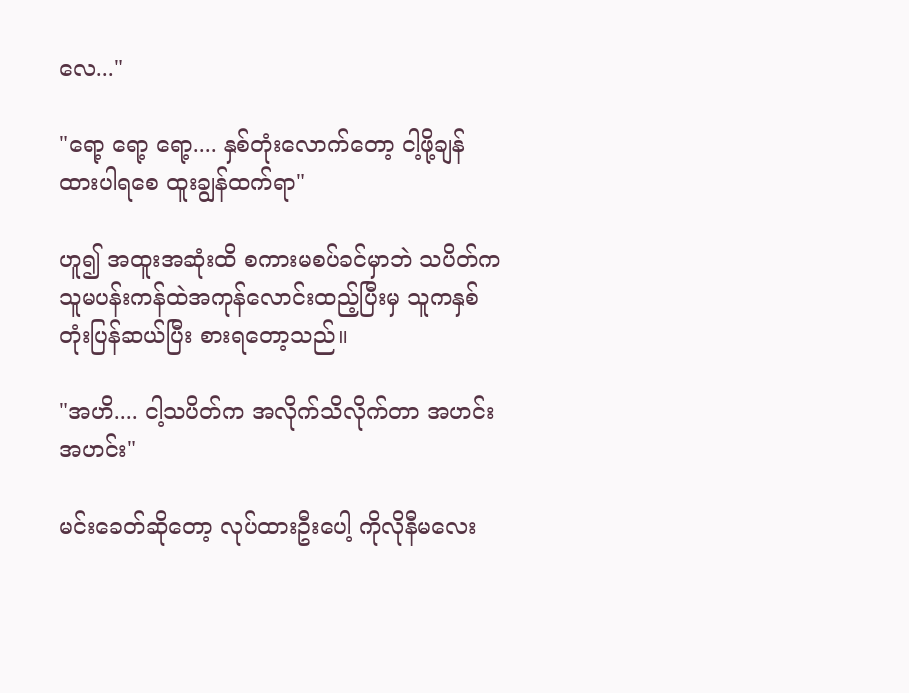လေ..."

"ရော့ ရော့ ရော့.... နှစ်‌တုံးလောက်တော့ ငါ့ဖို့ချန်ထားပါရ‌စေ ထူးချွန်ထက်ရာ"

ဟူ၍ အထူးအဆုံးထိ စကားမစပ်ခင်မှာဘဲ သပိတ်က သူမပန်းကန်ထဲအကုန်လောင်းထည့်ပြီးမှ သူကနှစ်တုံးပြန်ဆယ်ပြီး စားရတော့သည်။

"အဟိ.... ငါ့သပိတ်က အလိုက်သိလိုက်တာ အဟင်း အဟင်း"

မင်းခေတ်ဆိုတော့ လုပ်ထားဦးပေါ့ ကိုလိုနီမလေး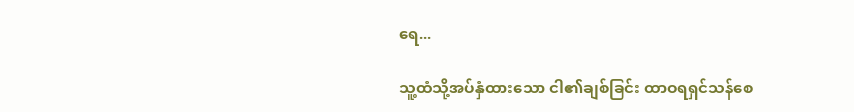ရေ...

သူ့ထံသို့အပ်နှံထားသော ငါ၏ချစ်ခြင်း ထာဝရရှင်သန်စေ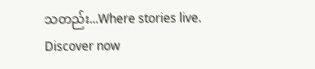သတည်း...Where stories live. Discover now